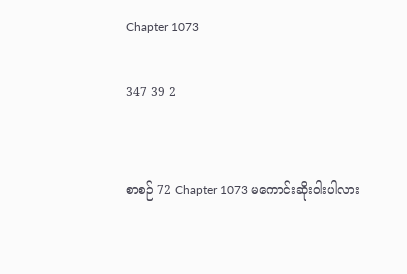Chapter 1073

347 39 2


စာစဉ် 72 Chapter 1073 မကောင်းဆိုးဝါးပါလား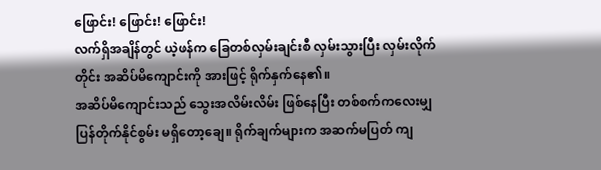ဖြောင်း! ဖြောင်း! ဖြောင်း!
လက်ရှိအချိန်တွင် ယဲ့ဖန်က ခြေတစ်လှမ်းချင်းစီ လှမ်းသွားပြီး လှမ်းလိုက်တိုင်း အဆိပ်မိကျောင်းကို အားဖြင့် ရိုက်နှက်နေ၏။
အဆိပ်မိကျောင်းသည် သွေးအလိမ်းလိမ်း ဖြစ်နေပြီး တစ်စက်ကလေးမျှ ပြန်တိုက်နိုင်စွမ်း မရှိတော့ချေ။ ရိုက်ချက်များက အဆက်မပြတ် ကျ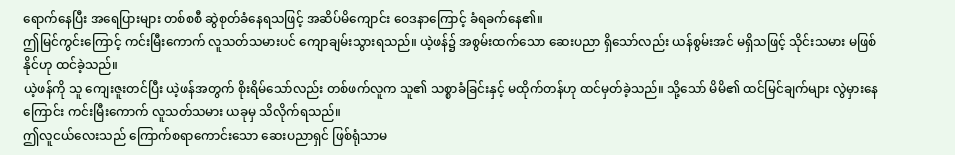ရောက်နေပြီး အရေပြားများ တစ်စစီ ဆွဲစုတ်ခံနေရသဖြင့် အဆိပ်မိကျောင်း ဝေဒနာကြောင့် ခံရခက်နေ၏။
ဤမြင်ကွင်းကြောင့် ကင်းမြီးကောက် လူသတ်သမားပင် ကျောချမ်းသွားရသည်။ ယဲ့ဖန်၌ အစွမ်းထက်သော ဆေးပညာ ရှိသော်လည်း ယန်စွမ်းအင် မရှိသဖြင့် သိုင်းသမား မဖြစ်နိုင်ဟု ထင်ခဲ့သည်။
ယဲ့ဖန်ကို သူ ကျေးဇူးတင်ပြီး ယဲ့ဖန်အတွက် စိုးရိမ်သော်လည်း တစ်ဖက်လူက သူ၏ သစ္စာခံခြင်းနှင့် မထိုက်တန်ဟု ထင်မှတ်ခဲ့သည်။ သို့သော် မိမိ၏ ထင်မြင်ချက်များ လွဲမှားနေကြောင်း ကင်းမြီးကောက် လူသတ်သမား ယခုမှ သိလိုက်ရသည်။
ဤလူငယ်လေးသည် ကြောက်စရာကောင်းသော ဆေးပညာရှင် ဖြစ်ရုံသာမ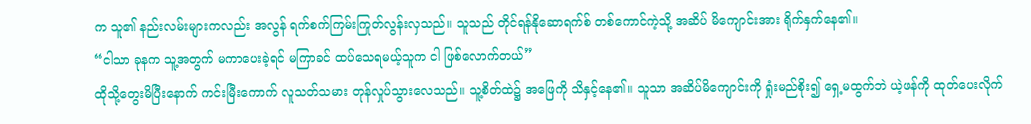က သူ၏ နည်းလမ်းများကလည်း အလွန် ရက်စက်ကြမ်းကြုတ်လွန်းလှသည်။ သူသည် တိုင်ရန်နိုဆောရက်စ် တစ်ကောင်ကဲ့သို့ အဆိပ် မိကျောင်းအား ရိုက်နှက်နေ၏။
“ငါသာ ခုနက သူ့အတွက် မကာပေးခဲ့ရင် မကြာခင် ထပ်သေရမယ့်သူက ငါ ဖြစ်လောက်တယ်”
ထိုသို့တွေးမိပြီးနောက် ကင်းမြီးကောက် လူသတ်သမား တုန်လှုပ်သွားလေသည်။ သူ့စိတ်ထဲ၌ အဖြေကို သိနှင့်နေ၏။ သူသာ အဆိပ်မိကျောင်းကို ရှုံးမည်စိုး၍ ရှေ့မထွက်ဘဲ ယဲ့ဖန်ကို ထုတ်ပေးလိုက်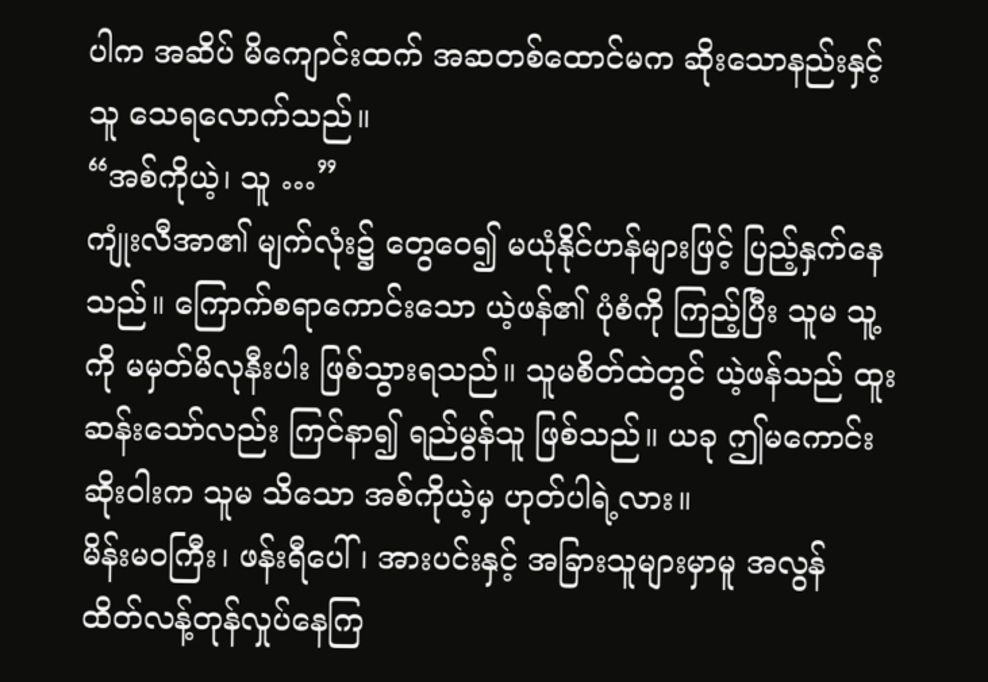ပါက အဆိပ် မိကျောင်းထက် အဆတစ်ထောင်မက ဆိုးသောနည်းနှင့် သူ သေရလောက်သည်။
“အစ်ကိုယဲ့၊ သူ …”
ကျုံးလီအာ၏ မျက်လုံး၌ တွေဝေ၍ မယုံနိုင်ဟန်များဖြင့် ပြည့်နှက်နေသည်။ ကြောက်စရာကောင်းသော ယဲ့ဖန်၏ ပုံစံကို ကြည့်ပြီး သူမ သူ့ကို မမှတ်မိလုနီးပါး ဖြစ်သွားရသည်။ သူမစိတ်ထဲတွင် ယဲ့ဖန်သည် ထူးဆန်းသော်လည်း ကြင်နာ၍ ရည်မွန်သူ ဖြစ်သည်။ ယခု ဤမကောင်းဆိုးဝါးက သူမ သိသော အစ်ကိုယဲ့မှ ဟုတ်ပါရဲ့လား။
မိန်းမဝကြီး၊ ဖန်းရီပေါ်၊ အားပင်းနှင့် အခြားသူများမှာမူ အလွန် ထိတ်လန့်တုန်လှုပ်နေကြ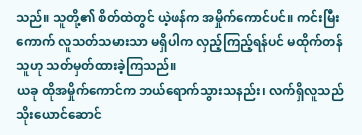သည်။ သူတို့၏ စိတ်ထဲတွင် ယဲ့ဖန်က အမှိုက်ကောင်ပင်။ ကင်းမြီးကောက် လူသတ်သမားသာ မရှိပါက လှည့်ကြည့်ရန်ပင် မထိုက်တန်သူဟု သတ်မှတ်ထားခဲ့ကြသည်။
ယခု ထိုအမှိုက်ကောင်က ဘယ်ရောက်သွားသနည်း၊ လက်ရှိလူသည် သိုးယောင်ဆောင်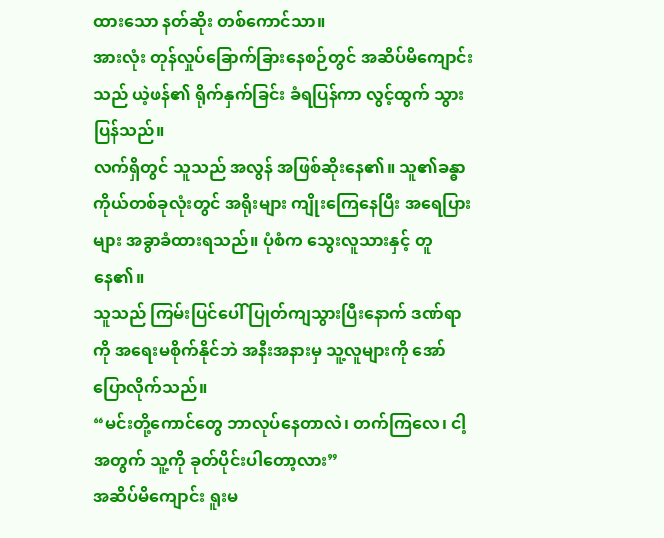ထားသော နတ်ဆိုး တစ်ကောင်သာ။
အားလုံး တုန်လှုပ်ခြောက်ခြားနေစဉ်တွင် အဆိပ်မိကျောင်းသည် ယဲ့ဖန်၏ ရိုက်နှက်ခြင်း ခံရပြန်ကာ လွင့်ထွက် သွားပြန်သည်။
လက်ရှိတွင် သူသည် အလွန် အဖြစ်ဆိုးနေ၏။ သူ၏ခန္ဓာကိုယ်တစ်ခုလုံးတွင် အရိုးများ ကျိုးကြေနေပြီး အရေပြားများ အခွာခံထားရသည်။ ပုံစံက သွေးလူသားနှင့် တူနေ၏။
သူသည် ကြမ်းပြင်ပေါ် ပြုတ်ကျသွားပြီးနောက် ဒဏ်ရာကို အရေးမစိုက်နိုင်ဘဲ အနီးအနားမှ သူ့လူများကို အော်ပြောလိုက်သည်။
“မင်းတို့ကောင်တွေ ဘာလုပ်နေတာလဲ၊ တက်ကြလေ၊ ငါ့အတွက် သူ့ကို ခုတ်ပိုင်းပါတော့လား”
အဆိပ်မိကျောင်း ရူးမ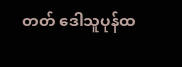တတ် ဒေါသူပုန်ထ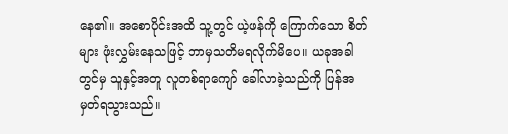နေ၏။ အစောပိုင်းအထိ သူ့တွင် ယဲ့ဖန်ကို ကြောက်သော စိတ်များ ဖုံးလွှမ်းနေသဖြင့် ဘာမှသတိမရလိုက်မိပေ။ ယခုအခါတွင်မှ သူနှင့်အတူ လူတစ်ရာကျော် ခေါ်လာခဲ့သည်ကို ပြန်အမှတ်ရသွားသည်။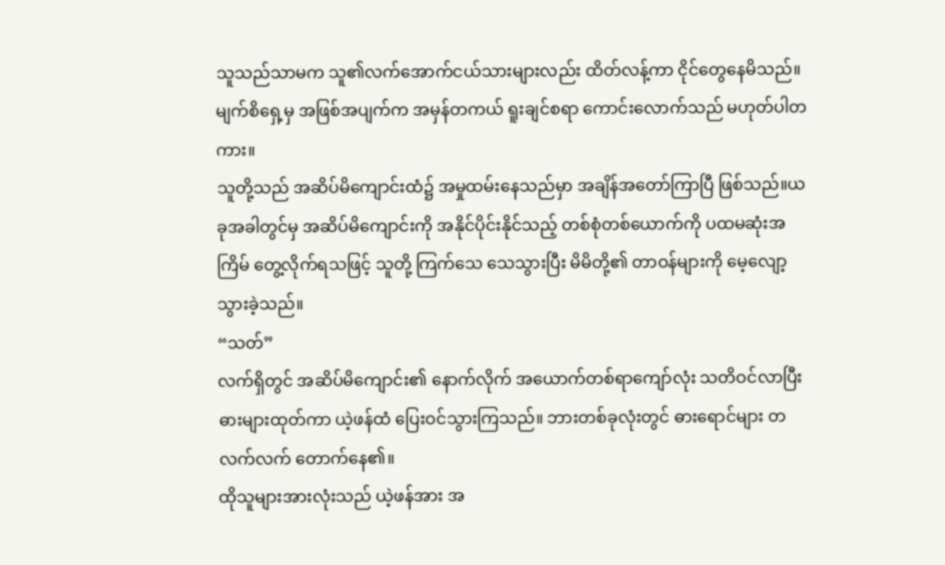သူသည်သာမက သူ၏လက်အောက်ငယ်သားများလည်း ထိတ်လန့်ကာ ငိုင်တွေနေမိသည်။ မျက်စိရှေ့မှ အဖြစ်အပျက်က အမှန်တကယ် ရူးချင်စရာ ကောင်းလောက်သည် မဟုတ်ပါတကား။
သူတို့သည် အဆိပ်မိကျောင်းထံ၌ အမှုထမ်းနေသည်မှာ အချိန်အတော်ကြာပြီ ဖြစ်သည်။ယခုအခါတွင်မှ အဆိပ်မိကျောင်းကို အနိုင်ပိုင်းနိုင်သည့် တစ်စုံတစ်ယောက်ကို ပထမဆုံးအကြိမ် တွေ့လိုက်ရသဖြင့် သူတို့ ကြက်သေ သေသွားပြီး မိမိတို့၏ တာဝန်များကို မေ့လျော့သွားခဲ့သည်။
“သတ်”
လက်ရှိတွင် အဆိပ်မိကျောင်း၏ နောက်လိုက် အယောက်တစ်ရာကျော်လုံး သတိဝင်လာပြီး ဓားများထုတ်ကာ ယဲ့ဖန်ထံ ပြေးဝင်သွားကြသည်။ ဘားတစ်ခုလုံးတွင် ဓားရောင်များ တလက်လက် တောက်နေ၏။
ထိုသူများအားလုံးသည် ယဲ့ဖန်အား အ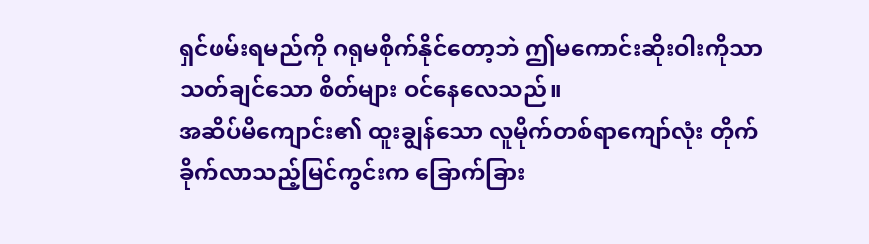ရှင်ဖမ်းရမည်ကို ဂရုမစိုက်နိုင်တော့ဘဲ ဤမကောင်းဆိုးဝါးကိုသာ သတ်ချင်သော စိတ်များ ဝင်နေလေသည်။
အဆိပ်မိကျောင်း၏ ထူးချွန်သော လူမိုက်တစ်ရာကျော်လုံး တိုက်ခိုက်လာသည့်မြင်ကွင်းက ခြောက်ခြား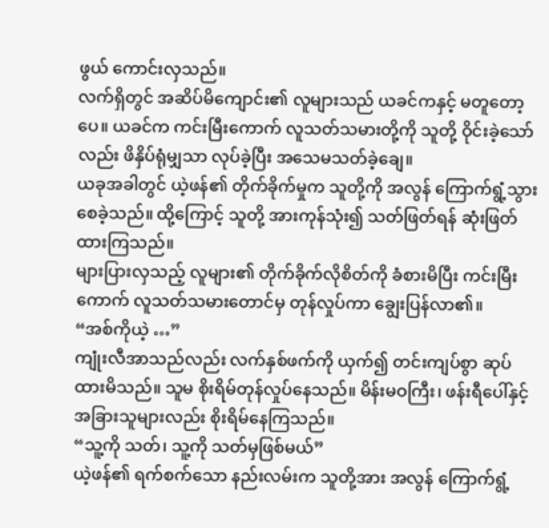ဖွယ် ကောင်းလှသည်။
လက်ရှိတွင် အဆိပ်မိကျောင်း၏ လူများသည် ယခင်ကနှင့် မတူတော့ပေ။ ယခင်က ကင်းမြီးကောက် လူသတ်သမားတို့ကို သူတို့ ဝိုင်းခဲ့သော်လည်း ဖိနှိပ်ရုံမျှသာ လုပ်ခဲ့ပြီး အသေမသတ်ခဲ့ချေ။
ယခုအခါတွင် ယဲ့ဖန်၏ တိုက်ခိုက်မှုက သူတို့ကို အလွန် ကြောက်ရွံ့သွားစေခဲ့သည်။ ထို့ကြောင့် သူတို့ အားကုန်သုံး၍ သတ်ဖြတ်ရန် ဆုံးဖြတ်ထားကြသည်။
များပြားလှသည့် လူများ၏ တိုက်ခိုက်လိုစိတ်ကို ခံစားမိပြီး ကင်းမြီးကောက် လူသတ်သမားတောင်မှ တုန်လှုပ်ကာ ချွေးပြန်လာ၏။
“အစ်ကိုယဲ့ …”
ကျုံးလီအာသည်လည်း လက်နှစ်ဖက်ကို ယှက်၍ တင်းကျပ်စွာ ဆုပ်ထားမိသည်။ သူမ စိုးရိမ်တုန်လှုပ်နေသည်။ မိန်းမဝကြီး၊ ဖန်းရီပေါ်နှင့် အခြားသူများလည်း စိုးရိမ်နေကြသည်။
“သူ့ကို သတ်၊ သူ့ကို သတ်မှဖြစ်မယ်”
ယဲ့ဖန်၏ ရက်စက်သော နည်းလမ်းက သူတို့အား အလွန် ကြောက်ရွံ့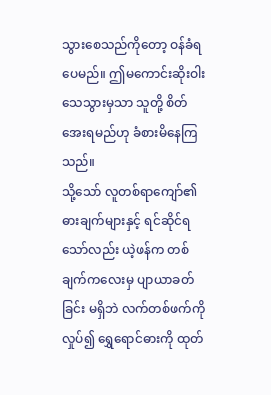သွားစေသည်ကိုတော့ ဝန်ခံရပေမည်။ ဤမကောင်းဆိုးဝါး သေသွားမှသာ သူတို့ စိတ်အေးရမည်ဟု ခံစားမိနေကြသည်။
သို့သော် လူတစ်ရာကျော်၏ ဓားချက်များနှင့် ရင်ဆိုင်ရသော်လည်း ယဲ့ဖန်က တစ်ချက်ကလေးမှ ပျာယာခတ်ခြင်း မရှိဘဲ လက်တစ်ဖက်ကို လှုပ်၍ ရွှေရောင်ဓားကို ထုတ်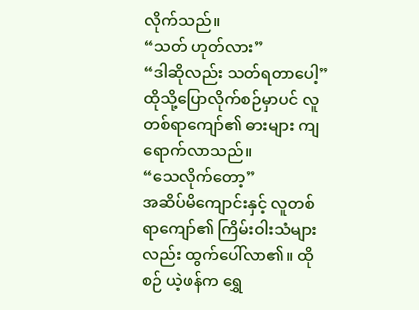လိုက်သည်။
“သတ် ဟုတ်လား”
“ဒါဆိုလည်း သတ်ရတာပေါ့”
ထိုသို့ပြောလိုက်စဉ်မှာပင် လူတစ်ရာကျော်၏ ဓားများ ကျရောက်လာသည်။
“သေလိုက်တော့”
အဆိပ်မိကျောင်းနှင့် လူတစ်ရာကျော်၏ ကြိမ်းဝါးသံများလည်း ထွက်ပေါ်လာ၏။ ထိုစဉ် ယဲ့ဖန်က ရွှေ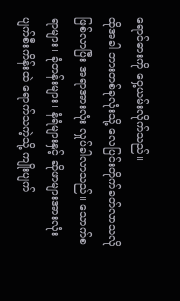ရောင်ဓားကို ဝှေ့ယမ်းလိုက်သည်။
ထိုအခါ ဘားတစ်ခုလုံးသို့ လေပြင်းတိုက်ခတ်လာသလို ဖြစ်လာပြီး အရာအားလုံး လှုပ်ခါလာသည်။ သောက်စရာများ၊ ခုံတန်းများ၊ နံရံများနှင့် ဆိုဖာများအားလုံး ပျက်စီးကိန်းထဲ ရောက်သကဲ့သို့ ကျိုးပျက်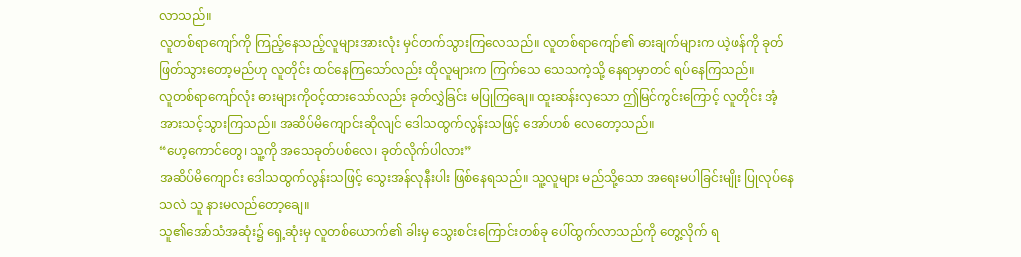လာသည်။
လူတစ်ရာကျော်ကို ကြည့်နေသည့်လူများအားလုံး မှင်တက်သွားကြလေသည်။ လူတစ်ရာကျော်၏ ဓားချက်များက ယဲ့ဖန်ကို ခုတ်ဖြတ်သွားတော့မည်ဟု လူတိုင်း ထင်နေကြသော်လည်း ထိုလူများက ကြက်သေ သေသကဲ့သို့ နေရာမှာတင် ရပ်နေကြသည်။
လူတစ်ရာကျော်လုံး ဓားများကိုဝင့်ထားသော်လည်း ခုတ်လွှဲခြင်း မပြုကြချေ။ ထူးဆန်းလှသော ဤမြင်ကွင်းကြောင့် လူတိုင်း အံ့အားသင့်သွားကြသည်။ အဆိပ်မိကျောင်းဆိုလျင် ဒေါသထွက်လွန်းသဖြင့် အော်ဟစ် လေတော့သည်။
“ဟေ့ကောင်တွေ၊ သူ့ကို အသေခုတ်ပစ်လေ၊ ခုတ်လိုက်ပါလား”
အဆိပ်မိကျောင်း ဒေါသထွက်လွန်းသဖြင့် သွေးအန်လုနီးပါး ဖြစ်နေရသည်။ သူ့လူများ မည်သို့သော အရေးမပါခြင်းမျိုး ပြုလုပ်နေသလဲ သူ နားမလည်တော့ချေ။
သူ၏အော်သံအဆုံး၌ ရှေ့ဆုံးမှ လူတစ်ယောက်၏ ခါးမှ သွေးစင်းကြောင်းတစ်ခု ပေါ်ထွက်လာသည်ကို တွေ့လိုက် ရ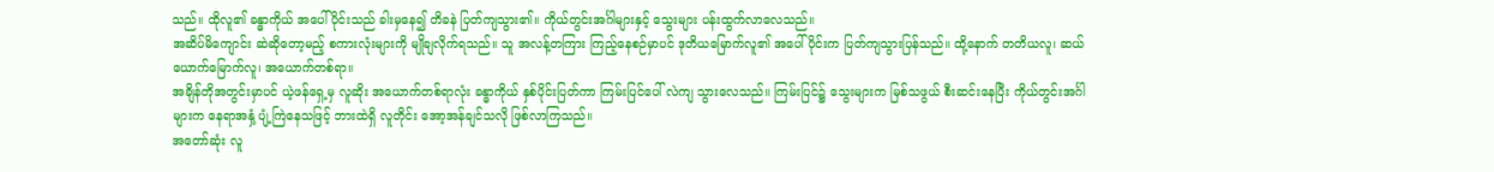သည်။ ထိုလူ၏ ခန္ဓာကိုယ် အပေါ်ပိုင်းသည် ခါးမှနေ၍ တိခနဲ ပြတ်ကျသွား၏။ ကိုယ်တွင်းအင်္ဂါများနှင့် သွေးများ ပန်းထွက်လာလေသည်။
အဆိပ်မိကျောင်း ဆဲဆိုတော့မည့် စကားလုံးများကို မျိုချလိုက်ရသည်။ သူ အလန့်တကြား ကြည့်နေစဉ်မှာပင် ဒုတိယမြောက်လူ၏ အပေါ်ပိုင်းက ပြတ်ကျသွားပြန်သည်။ ထို့‌နောက် တတိယလူ၊ ဆယ်ယောက်မြောက်လူ၊ အယောက်တစ်ရာ။
အချိန်တိုအတွင်းမှာပင် ယဲ့ဖန်ရှေ့မှ လူဆိုး အယောက်တစ်ရာလုံး ခန္ဓာကိုယ် နှစ်ပိုင်းပြတ်ကာ ကြမ်းပြင်ပေါ် လဲကျ သွားလေသည်။ ကြမ်းပြင်၌ သွေးများက မြစ်သဖွယ် စီးဆင်းနေပြီး ကိုယ်တွင်းအင်္ဂါများက နေရာအနှံ့ ပျံ့ကြဲနေသဖြင့် ဘားထဲရှိ လူတိုင်း အော့အန်ချင်သလို ဖြစ်လာကြသည်။
အတော်ဆုံး လူ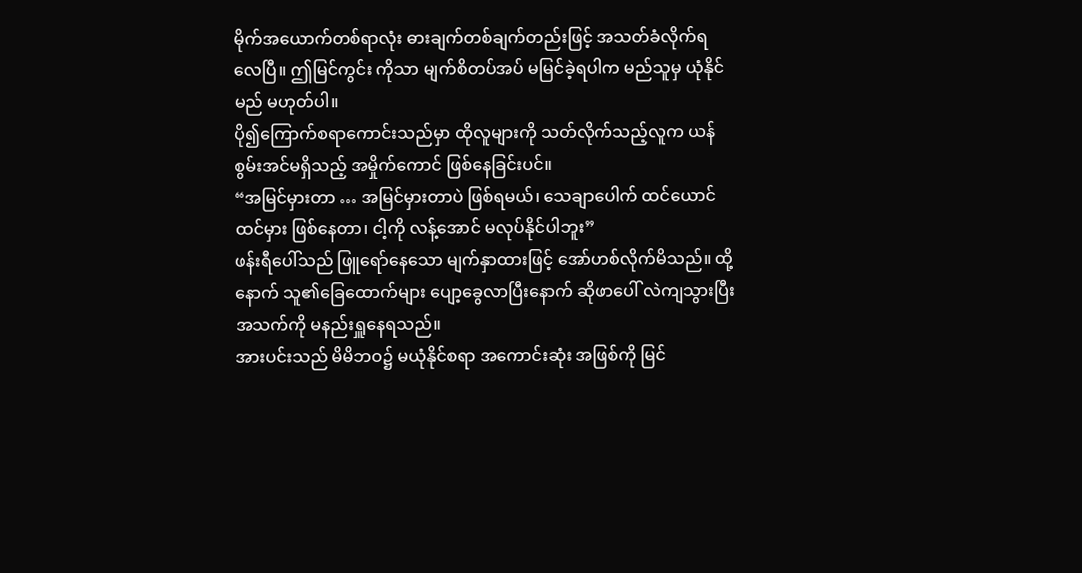မိုက်အယောက်တစ်ရာလုံး ဓားချက်တစ်ချက်တည်းဖြင့် အသတ်ခံလိုက်ရလေပြီ။ ဤမြင်ကွင်း ကိုသာ မျက်စိတပ်အပ် မမြင်ခဲ့ရပါက မည်သူမှ ယုံနိုင်မည် မဟုတ်ပါ။
ပို၍ကြောက်စရာကောင်းသည်မှာ ထိုလူများကို သတ်လိုက်သည့်လူက ယန်စွမ်းအင်မရှိသည့် အမှိုက်ကောင် ဖြစ်နေခြင်းပင်။
“အမြင်မှားတာ … အမြင်မှားတာပဲ ဖြစ်ရမယ်၊ သေချာပေါက် ထင်ယောင်ထင်မှား ဖြစ်နေတာ၊ ငါ့ကို လန့်အောင် မလုပ်နိုင်ပါဘူး”
ဖန်းရီပေါ်သည် ဖြူရော်နေသော မျက်နှာထားဖြင့် အော်ဟစ်လိုက်မိသည်။ ထို့နောက် သူ၏ခြေထောက်များ ပျော့ခွေလာပြီးနောက် ဆိုဖာပေါ် လဲကျသွားပြီး အသက်ကို မနည်းရှူနေရသည်။
အားပင်းသည် မိမိဘဝ၌ မယုံနိုင်စရာ အကောင်းဆုံး အဖြစ်ကို မြင်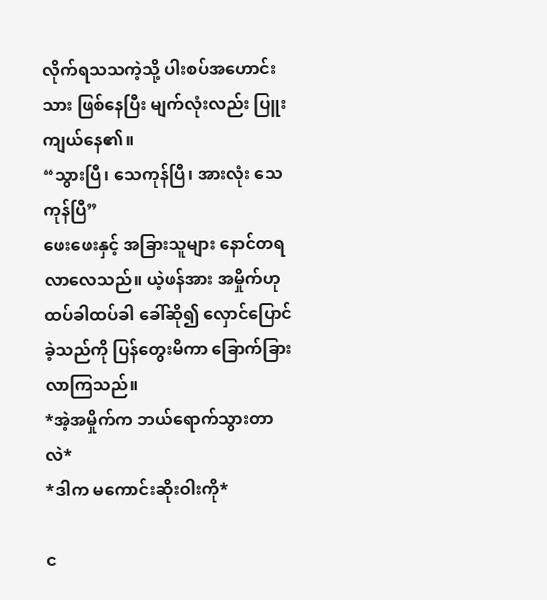လိုက်ရသသကဲ့သို့ ပါးစပ်အဟောင်းသား ဖြစ်နေပြီး မျက်လုံးလည်း ပြူးကျယ်နေ၏။
“သွားပြီ၊ သေကုန်ပြီ၊ အားလုံး သေကုန်ပြီ”
ဖေးဖေးနှင့် အခြားသူများ နောင်တရလာလေသည်။ ယဲ့ဖန်အား အမှိုက်ဟု ထပ်ခါထပ်ခါ ခေါ်ဆို၍ လှောင်ပြောင်ခဲ့သည်ကို ပြန်တွေးမိကာ ခြောက်ခြားလာကြသည်။
*အဲ့အမှိုက်က ဘယ်ရောက်သွားတာလဲ*
*ဒါက မကောင်းဆိုးဝါးကို*

င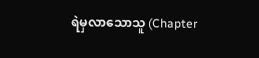ရဲမှလာသောသူ (Chapter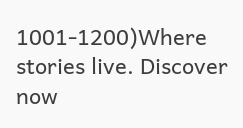1001-1200)Where stories live. Discover now